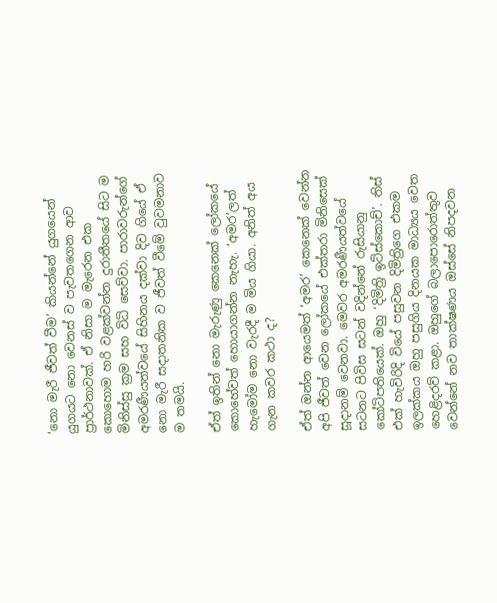‘නො මැරී ජීවත් වීම’ කියන්නේ යුගයෙන් යුගයට නො වෙනස් ව පැවතගෙන ආව ප්‍රාර්ථනාවක්. ඒ නිසා ම මැරෙන එක කොහොම හරි වළක්වන්න දුරාතීතයේ සිට ම මිනිස්සු ක්‍රම සහ විධි සෙව්වා. පාරාවරුන්ගේ අමරණීයත්වයේ සිහිනය දක්වා දිව ගියේ ඒ නො මැරී සදාතනික ව ජීවත් වීමේ වුවමනාව ම තමයි.

ඒත් ඉතින් නො මැරුණු කෙනෙක් ලෝකයේ කොහේවත් හොයාගන්න නැහැ. ‘අමර’ලත් හැමෝම නො වැරදී ම මිය ගියා. අනිත් අය ගැන කවර කථා ද?

ඒත් ඔන්න ආයෙමත් ‘අමර’ කෙනෙක් වෙන්න අපි ජීවත් වෙන ලෝකයේ එක්තරා මිනිසෙක් සූදානම් වෙනවා. මෙවර අමරණීයත්වයේ සටනට පිවිස සටන් වදින්නේ රුසියානු කෝටිපතියෙක්. ඔහු ‘දිමිත්‍රි ඉට්ස්කොච්’. තිස් එක් හැවිරිදි වියේ පසුවන දිමිත්‍රිගෙ එකම ඉලක්කය ඔහු පසුගිය දිනයක මාධ්‍යය වෙත හෙළිදරව් කළා. ඔහුගේ බලාපොරොත්තුව වෙන්නේ නව තාක්ෂණය ඔස්සේ නිපදවන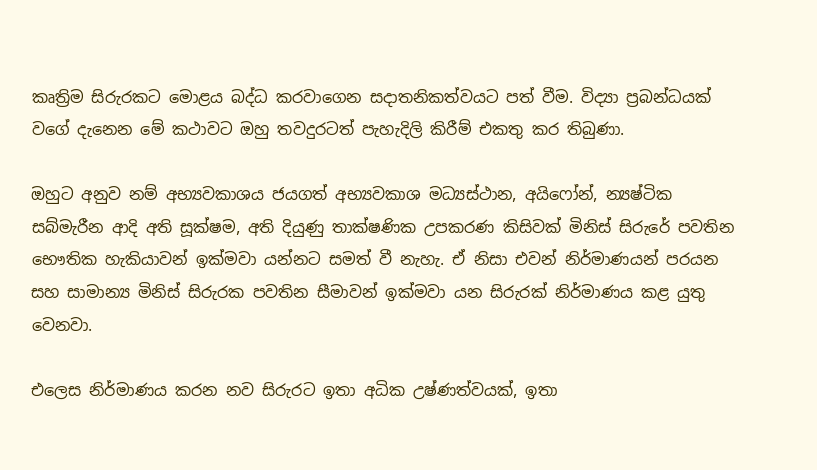කෘත්‍රිම සිරුරකට මොළය බද්ධ කරවාගෙන සදාතනිකත්වයට පත් වීම. විද්‍යා ප්‍රබන්ධයක් වගේ දැනෙන මේ කථාවට ඔහු තවදුරටත් පැහැදිලි කිරීම් එකතු කර තිබුණා.

ඔහුට අනුව නම් අභ්‍යවකාශය ජයගත් අභ්‍යවකාශ මධ්‍යස්ථාන, අයිෆෝන්, න්‍යෂ්ටික සබ්මැරීන ආදි අති සූක්ෂම, අති දියුණු තාක්ෂණික උපකරණ කිසිවක් මිනිස් සිරුරේ පවතින භෞතික හැකියාවන් ඉක්මවා යන්නට සමත් වී නැහැ. ඒ නිසා එවන් නිර්මාණයන් පරයන සහ සාමාන්‍ය මිනිස් සිරුරක පවතින සීමාවන් ඉක්මවා යන සිරුරක් නිර්මාණය කළ යුතු වෙනවා.

එලෙස නිර්මාණය කරන නව සිරුරට ඉතා අධික උෂ්ණත්වයක්, ඉතා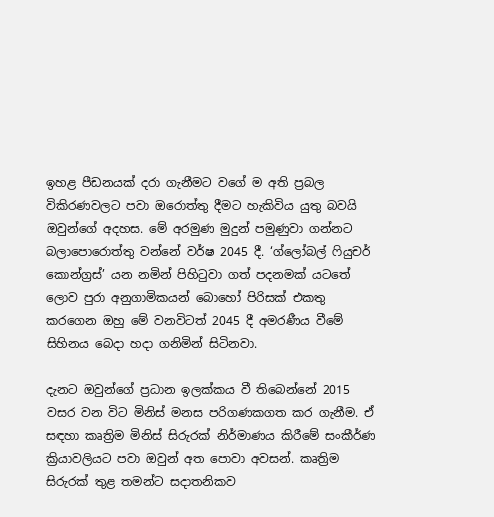ඉහළ පීඩනයක් දරා ගැනීමට වගේ ම අති ප්‍රබල විකිරණවලට පවා ඔරොත්තු දීමට හැකිවිය යුතු බවයි ඔවුන්ගේ අදහස. මේ අරමුණ මුදුන් පමුණුවා ගන්නට බලාපොරොත්තු වන්නේ වර්ෂ 2045 දී. ‘ග්ලෝබල් ෆියුචර් කොන්ග්‍රස්’ යන නමින් පිහිටුවා ගත් පදනමක් යටතේ ලොව පුරා අනුගාමිකයන් බොහෝ පිරිසක් එකතු කරගෙන ඔහු මේ වනවිටත් 2045 දී අමරණීය වීමේ සිහිනය බෙදා හදා ගනිමින් සිටිනවා.

දැනට ඔවුන්ගේ ප්‍රධාන ඉලක්කය වී තිබෙන්නේ 2015 වසර වන විට මිනිස් මනස පරිගණකගත කර ගැනීම. ඒ සඳහා කෘත්‍රිම මිනිස් සිරුරක් නිර්මාණය කිරීමේ සංකීර්ණ ක්‍රියාවලියට පවා ඔවුන් අත පොවා අවසන්. කෘත්‍රිම සිරුරක් තුළ තමන්ට සදාතනිකව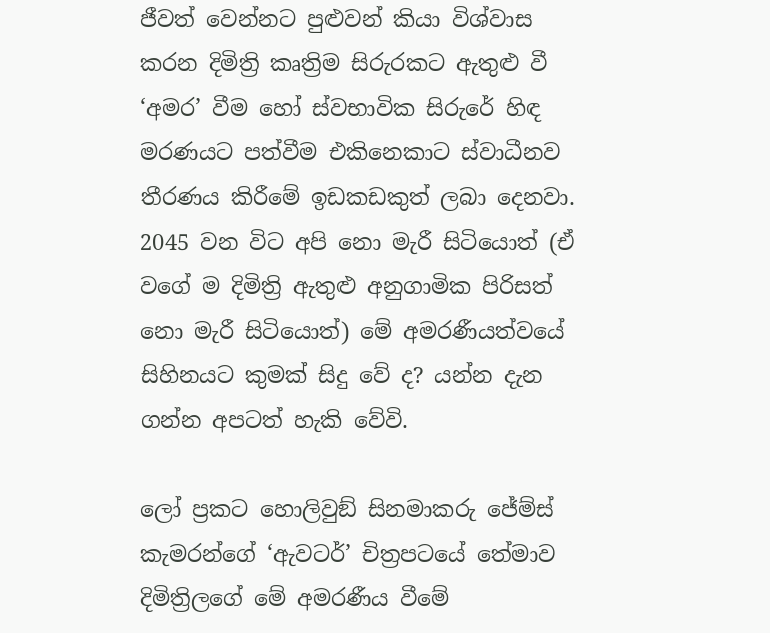ජීවත් වෙන්නට පුළුවන් කියා විශ්වාස කරන දිමිත්‍රි කෘත්‍රිම සිරුරකට ඇතුළු වී ‘අමර’ වීම හෝ ස්වභාවික සිරුරේ හිඳ මරණයට පත්වීම එකිනෙකාට ස්වාධීනව තීරණය කිරීමේ ඉඩකඩකුත් ලබා දෙනවා. 2045 වන විට අපි නො මැරී සිටියොත් (ඒ වගේ ම දිමිත්‍රි ඇතුළු අනුගාමික පිරිසත් නො මැරී සිටියොත්) මේ අමරණීයත්වයේ සිහිනයට කුමක් සිදු වේ ද? යන්න දැන ගන්න අපටත් හැකි වේවි.

ලෝ ප්‍රකට හොලිවුඞ් සිනමාකරු ජේම්ස් කැමරන්ගේ ‘ඇවටර්’ චිත්‍රපටයේ තේමාව දිමිත්‍රිලගේ මේ අමරණීය වීමේ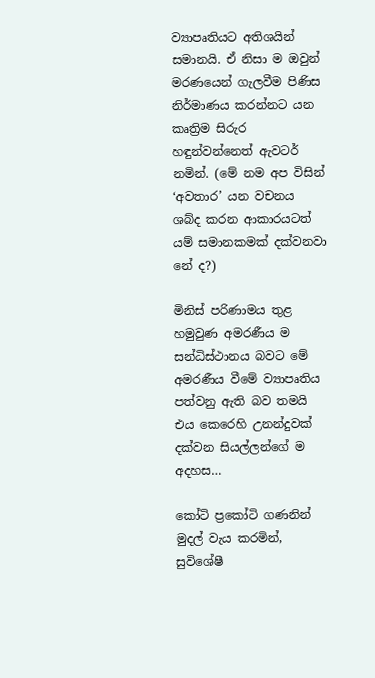ව්‍යාපෘතියට අතිශයින් සමානයි. ඒ නිසා ම ඔවුන් මරණයෙන් ගැලවීම පිණිස නිර්මාණය කරන්නට යන කෘත්‍රිම සිරුර හඳුන්වන්නෙත් ඇවටර් නමින්. (මේ නම අප විසින් ‘අවතාර’ යන වචනය ශබ්ද කරන ආකාරයටත් යම් සමානකමක් දක්වනවා නේ ද?)

මිනිස් පරිණාමය තුළ හමුවුණ අමරණීය ම සන්ධිස්ථානය බවට මේ අමරණීය වීමේ ව්‍යාපෘතිය පත්වනු ඇති බව තමයි එය කෙරෙහි උනන්දුවක් දක්වන සියල්ලන්ගේ ම අදහස…

කෝටි ප්‍රකෝටි ගණනින් මුදල් වැය කරමින්, සුවිශේෂී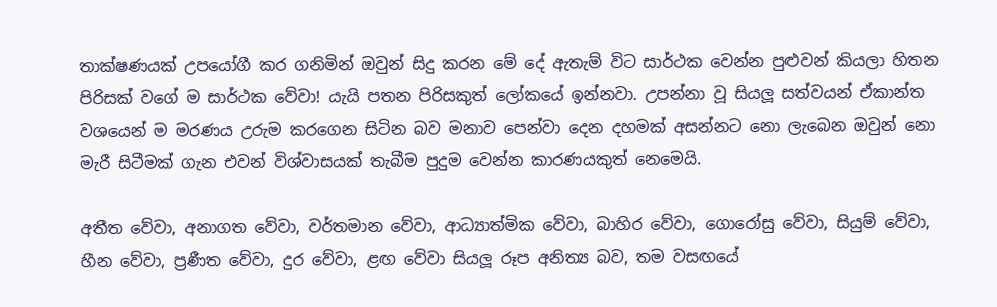තාක්ෂණයක් උපයෝගී කර ගනිමින් ඔවුන් සිදු කරන මේ දේ ඇතැම් විට සාර්ථක වෙන්න පුළුවන් කියලා හිතන පිරිසක් වගේ ම සාර්ථක වේවා! යැයි පතන පිරිසකුත් ලෝකයේ ඉන්නවා. උපන්නා වූ සියලූ සත්වයන් ඒකාන්ත වශයෙන් ම මරණය උරුම කරගෙන සිටින බව මනාව පෙන්වා දෙන දහමක් අසන්නට නො ලැබෙන ඔවුන් නො මැරී සිටීමක් ගැන එවන් විශ්වාසයක් තැබීම පුදුම වෙන්න කාරණයකුත් නෙමෙයි.

අතීත වේවා, අනාගත වේවා, වර්තමාන වේවා, ආධ්‍යාත්මික වේවා, බාහිර වේවා, ගොරෝසු වේවා, සියුම් වේවා, හීන වේවා, ප්‍රණීත වේවා, දුර වේවා, ළඟ වේවා සියලූ රූප අනිත්‍ය බව, තම වසඟයේ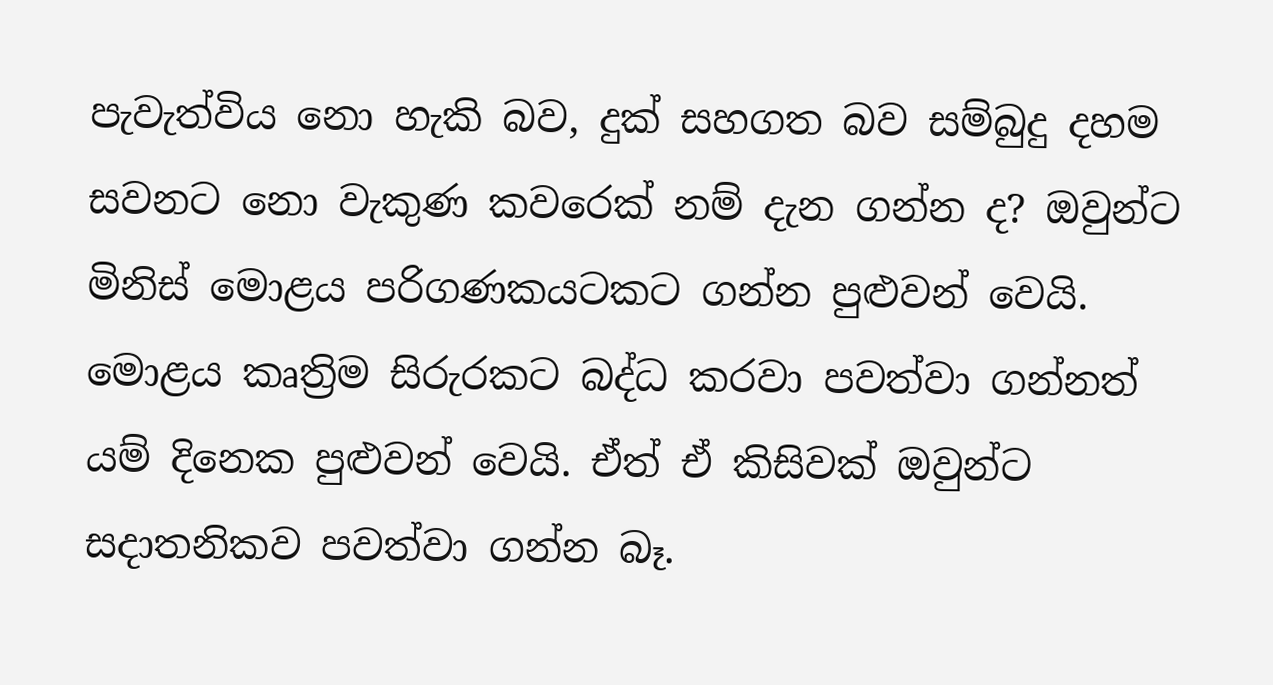පැවැත්විය නො හැකි බව, දුක් සහගත බව සම්බුදු දහම සවනට නො වැකුණ කවරෙක් නම් දැන ගන්න ද? ඔවුන්ට මිනිස් මොළය පරිගණකයටකට ගන්න පුළුවන් වෙයි. මොළය කෘත්‍රිම සිරුරකට බද්ධ කරවා පවත්වා ගන්නත් යම් දිනෙක පුළුවන් වෙයි. ඒත් ඒ කිසිවක් ඔවුන්ට සදාතනිකව පවත්වා ගන්න බෑ.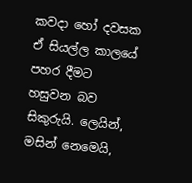කවදා හෝ දවසක ඒ සියල්ල කාලයේ පහර දීමට හසුවන බව සිකුරුයි. ලෙයින්, මසින් නෙමෙයි,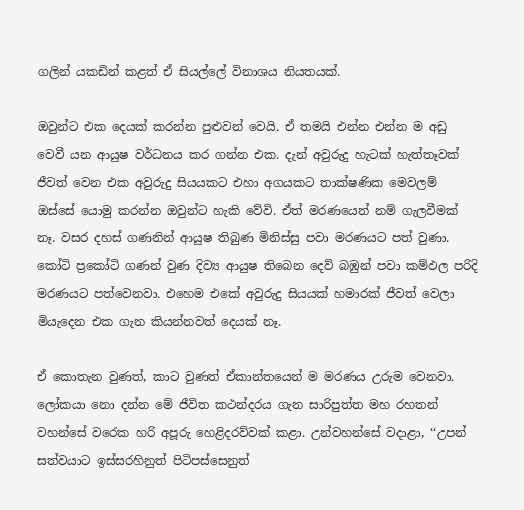ගලින් යකඩින් කළත් ඒ සියල්ලේ විනාශය නියතයක්.

ඔවුන්ට එක දෙයක් කරන්න පුළුවන් වෙයි. ඒ තමයි එන්න එන්න ම අඩු වෙවී යන ආයුෂ වර්ධනය කර ගන්න එක. දැන් අවුරුදු හැටක් හැත්තෑවක් ජීවත් වෙන එක අවුරුදු සියයකට එහා අගයකට තාක්ෂණික මෙවලම් ඔස්සේ යොමු කරන්න ඔවුන්ට හැකි වේවි. ඒත් මරණයෙන් නම් ගැලවීමක් නෑ. වසර දහස් ගණනින් ආයුෂ තිබුණ මිනිස්සු පවා මරණයට පත් වුණා. කෝටි ප්‍රකෝටි ගණන් වුණ දිව්‍ය ආයුෂ තිබෙන දෙව් බඹුන් පවා කම්ඵල පරිදි මරණයට පත්වෙනවා. එහෙම එකේ අවුරුදු සියයක් හමාරක් ජීවත් වෙලා මියැදෙන එක ගැන කියන්නවත් දෙයක් නෑ.

ඒ කොතැන වුණත්, කාට වුණත් ඒකාන්තයෙන් ම මරණය උරුම වෙනවා. ලෝකයා නො දන්න මේ ජීවිත කථන්දරය ගැන සාරිපුත්ත මහ රහතන් වහන්සේ වරෙක හරි අපූරු හෙළිදරව්වක් කළා. උන්වහන්සේ වදාළා, ‘‘උපන් සත්වයාට ඉස්සරහිනුත් පිටිපස්සෙනුත්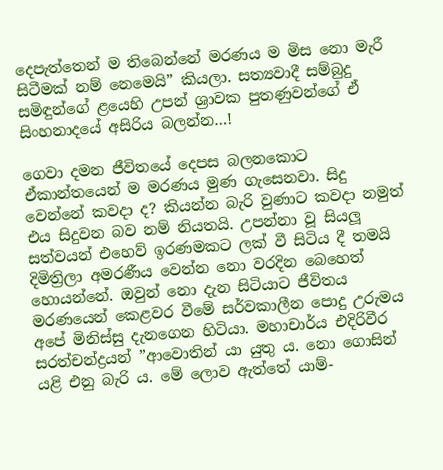දෙපැත්තෙන් ම තිබෙන්නේ මරණය ම මිස නො මැරී සිටීමක් නම් නෙමෙයි” කියලා. සත්‍යවාදී සම්බුදු සමිඳුන්ගේ ළයෙහි උපන් ශ්‍රාවක පුතණුවන්ගේ ඒ සිංහනාදයේ අසිරිය බලන්න…!

ගෙවා දමන ජීවිතයේ දෙපස බලනකොට ඒකාන්තයෙන් ම මරණය මුණ ගැසෙනවා. සිදු වෙන්නේ කවදා ද? කියන්න බැරි වුණාට කවදා නමුත් එය සිදුවන බව නම් නියතයි. උපන්නා වූ සියලූ සත්වයන් එහෙව් ඉරණමකට ලක් වී සිටිය දී තමයි දිමිත්‍රිලා අමරණීය වෙන්න නො වරදින බෙහෙත් හොයන්නේ. ඔවුන් නො දැන සිටියාට ජීවිතය මරණයෙන් කෙළවර වීමේ සර්වකාලීන පොදු උරුමය අපේ මිනිස්සු දැනගෙන හිටියා. මහාචාර්ය එදිරිවීර සරත්චන්ද්‍රයන් ”ආවොතින් යා යුතු ය. නො ගොසින් යළි එනු බැරි ය. මේ ලොව ඇත්තේ යාම්-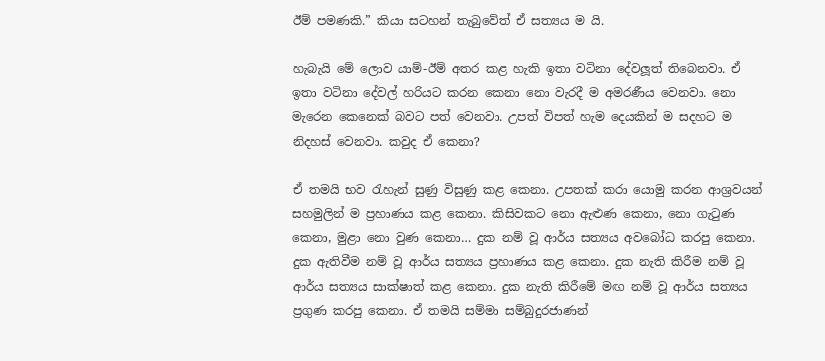ඊම් පමණකි.” කියා සටහන් තැබුවේත් ඒ සත්‍යය ම යි.

හැබැයි මේ ලොව යාම්-ඊම් අතර කළ හැකි ඉතා වටිනා දේවලූත් තිබෙනවා. ඒ ඉතා වටිනා දේවල් හරියට කරන කෙනා නො වැරදී ම අමරණීය වෙනවා. නො මැරෙන කෙනෙක් බවට පත් වෙනවා. උපත් විපත් හැම දෙයකින් ම සදහට ම නිදහස් වෙනවා. කවුද ඒ කෙනා?

ඒ තමයි භව රැහැන් සුණු විසුණු කළ කෙනා. උපතක් කරා යොමු කරන ආශ්‍රවයන් සහමුලින් ම ප්‍රහාණය කළ කෙනා. කිසිවකට නො ඇළුණ කෙනා, නො ගැටුණ කෙනා, මුළා නො වුණ කෙනා… දුක නම් වූ ආර්ය සත්‍යය අවබෝධ කරපු කෙනා. දුක ඇතිවීම නම් වූ ආර්ය සත්‍යය ප්‍රහාණය කළ කෙනා. දුක නැති කිරීම නම් වූ ආර්ය සත්‍යය සාක්ෂාත් කළ කෙනා. දුක නැති කිරීමේ මඟ නම් වූ ආර්ය සත්‍යය ප්‍රගුණ කරපු කෙනා. ඒ තමයි සම්මා සම්බුදුරජාණන්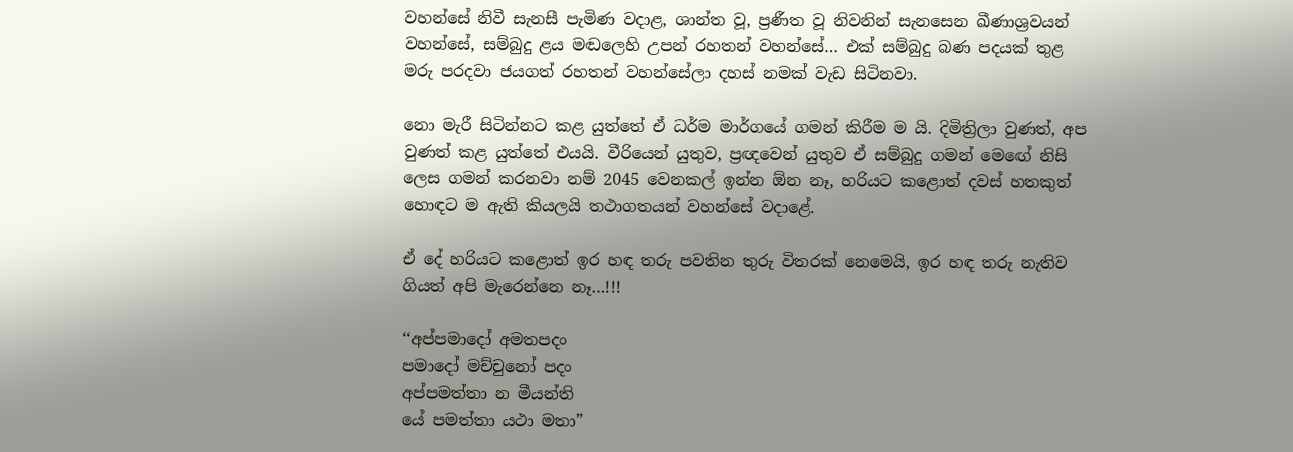වහන්සේ නිවී සැනසී පැමිණ වදාළ, ශාන්ත වූ, ප්‍රණීත වූ නිවනින් සැනසෙන ඛීණාශ්‍රවයන් වහන්සේ, සම්බුදු ළය මඬලෙහි උපන් රහතන් වහන්සේ… එක් සම්බුදු බණ පදයක් තුළ මරු පරදවා ජයගත් රහතන් වහන්සේලා දහස් නමක් වැඩ සිටිනවා.

නො මැරී සිටින්නට කළ යුත්තේ ඒ ධර්ම මාර්ගයේ ගමන් කිරීම ම යි. දිමිත්‍රිලා වුණත්, අප වුණත් කළ යුත්තේ එයයි. වීරියෙන් යුතුව, ප්‍රඥවෙන් යුතුව ඒ සම්බුදු ගමන් මෙඟේ නිසි ලෙස ගමන් කරනවා නම් 2045 වෙනකල් ඉන්න ඕන නෑ, හරියට කළොත් දවස් හතකුත් හොඳට ම ඇති කියලයි තථාගතයන් වහන්සේ වදාළේ.

ඒ දේ හරියට කළොත් ඉර හඳ තරු පවතින තුරු විතරක් නෙමෙයි, ඉර හඳ තරු නැතිව ගියත් අපි මැරෙන්නෙ නෑ…!!!

‘‘අප්පමාදෝ අමතපදං
පමාදෝ මච්චුනෝ පදං
අප්පමත්තා න මීයන්ති
යේ පමත්තා යථා මතා”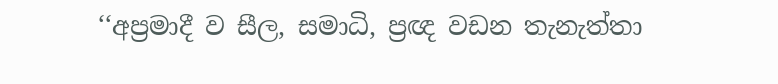‘‘අප්‍රමාදී ව සීල, සමාධි, ප්‍රඥ වඩන තැනැත්තා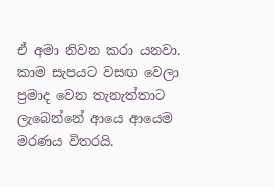ඒ අමා නිවන කරා යනවා. කාම සැපයට වසඟ වෙලා ප්‍රමාද වෙන තැනැත්තාට ලැබෙන්නේ ආයෙ ආයෙම මරණය විතරයි.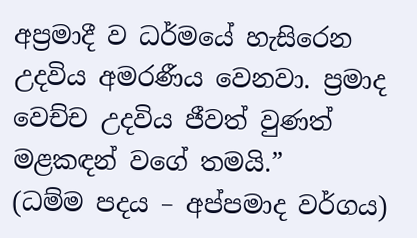අප්‍රමාදී ව ධර්මයේ හැසිරෙන උදවිය අමරණීය වෙනවා. ප්‍රමාද වෙච්ච උදවිය ජීවත් වුණත් මළකඳන් වගේ තමයි.”
(ධම්ම පදය – අප්පමාද වර්ගය)